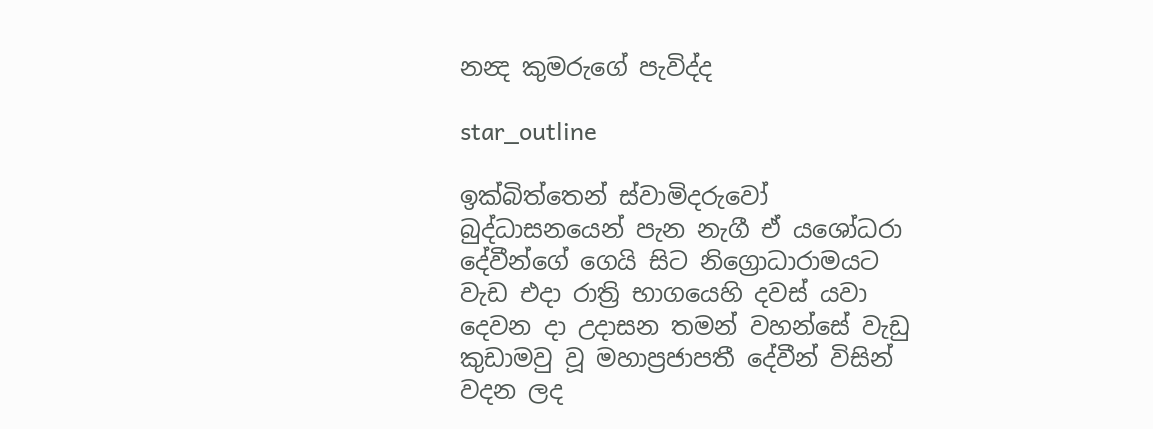නන්‍ද කුමරුගේ පැවිද්ද

star_outline

ඉක්බිත්තෙන් ස්වාමිදරුවෝ බුද්ධාසනයෙන් පැන නැගී ඒ යශෝධරා දේවීන්ගේ ගෙයි සිට නිග්‍රොධාරාමයට වැඩ එදා රාත්‍රි භාගයෙහි දවස් යවා දෙවන දා උදාසන තමන් වහන්සේ වැඩු කුඩාමවු වූ මහාප්‍රජාපතී දේවීන් විසින් වදන ලද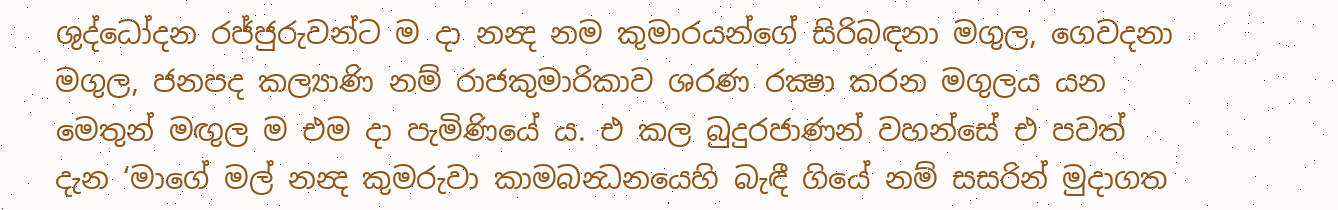ශුද්ධෝදන රජ්ජුරුවන්ට ම දා නන්‍ද නම කුමාරයන්ගේ සිරිබඳනා මගුල, ගෙවදනා මගුල, ජනපද කල්‍යාණි නම් රාජකුමාරිකාව ශරණ රක්‍ෂා කරන මගුලය යන මෙතුන් මඟුල ම එම දා පැමිණියේ ය. එ කල බුදුරජාණන් වහන්සේ එ පවත් දැන ‘මාගේ මල් නන්‍ද කුමරුවා කාමබන්‍ධනයෙහි බැඳී ගියේ නම් සසරින් මුදාගත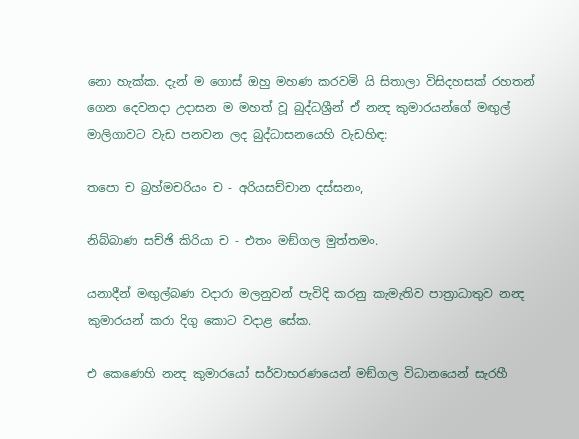නො හැක්ක. දැන් ම ගොස් ඔහු මහණ කරවමි යි සිතාලා විසිදහසක් රහතන් ගෙන දෙවනදා උදාසන ම මහත් වූ බුද්ධශ්‍රීන් ඒ නන්‍ද කුමාරයන්ගේ මඟුල් මාලිගාවට වැඩ පනවන ලද බුද්ධාසනයෙහි වැඩහිඳ:

තපො ච බ්‍රහ්මචරියං ච - අරියසච්චාන දස්සනං,

නිබ්බාණ සච්ඡි කිරියා ච - එතං මඞ්ගල මුත්තමං.

යනාදීන් මඟුල්බණ වදාරා මලනුවන් පැවිදි කරනු කැමැතිව පාත්‍රාධාතුව නන්‍ද කුමාරයන් කරා දිගු කොට වදාළ සේක.

එ කෙණෙහි නන්‍ද කුමාරයෝ සර්වාභරණයෙන් මඞ්ගල විධානයෙන් සැරහී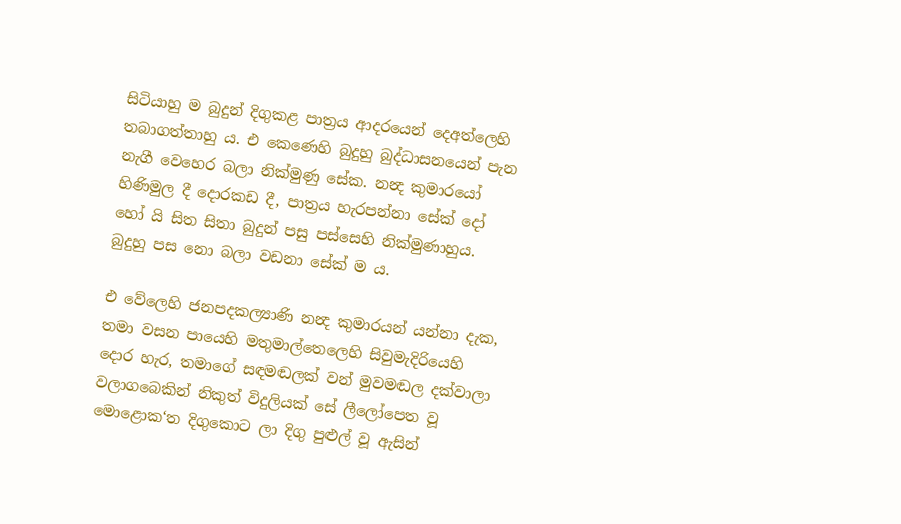සිටියාහු ම බුදුන් දිගුකළ පාත්‍රය ආදරයෙන් දෙඅත්ලෙහි තබාගත්තාහු ය. එ කෙණෙහි බුදුහු බුද්ධාසනයෙන් පැන නැගී වෙහෙර බලා නික්මුණු සේක. නන්‍ද කුමාරයෝ හිණිමුල දී දොරකඩ දී, පාත්‍රය හැරපන්නා සේක් දෝ හෝ යි සිත සිතා බුදුන් පසු පස්සෙහි නික්මුණාහුය. බුදුහු පස නො බලා වඩනා සේක් ම ය.

එ වේලෙහි ජනපදකල්‍යාණි නන්‍ද කුමාරයන් යන්නා දැක, තමා වසන පායෙහි මතුමාල්තෙලෙහි සිවුමැදිරියෙහි දොර හැර, තමාගේ සඳමඬලක් වන් මුවමඬල දක්වාලා වලාගබෙකින් නිකුත් විදුලියක් සේ ලීලෝපෙත වූ මොළොක‘ත දිගුකොට ලා දිගු පුළුල් වූ ඇසින්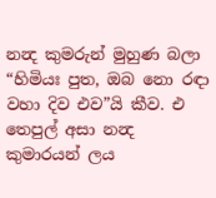නන්‍ද කුමරුන් මුහුණ බලා “හිමියඃ පුත, ඔබ නො රඳා වහා දිව එව”යි කීව. එ තෙපුල් අසා නන්‍ද කුමාරයන් ලය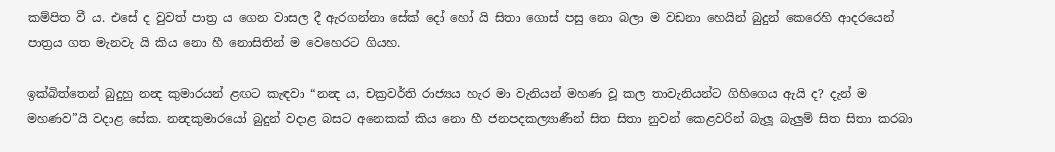කම්පිත වී ය. එසේ ද වුවත් පාත්‍ර ය ගෙන වාසල දී ඇරගන්නා සේක් දෝ හෝ යි සිතා ගොස් පසු නො බලා ම වඩනා හෙයින් බුදුන් කෙරෙහි ආදරයෙන් පාත්‍රය ගත මැනවැ යි කිය නො හී නොසිතින් ම වෙහෙරට ගියහ.

ඉක්බිත්තෙන් බුදුහු නන්‍ද කුමාරයන් ළඟට කැඳවා “නන්‍ද ය, චක්‍රවර්ති රාජ්‍යය හැර මා වැනියන් මහණ වූ කල තාවැනියන්ට ගිහිගෙය ඇයි ද? දැන් ම මහණව”යි වදාළ සේක. නන්‍දකුමාරයෝ බුදුන් වදාළ බසට අනෙකක් කිය නො හී ජනපදකල්‍යාණීන් සිත සිතා නුවන් කෙළවරින් බැලූ බැලුම් සිත සිතා කරබා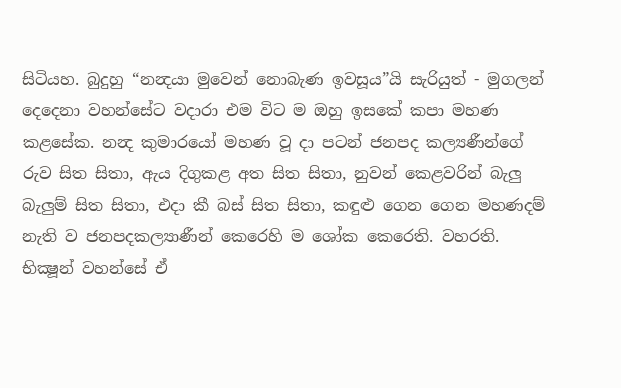සිටියහ. බුදුහු “නන්‍දයා මුවෙන් නොබැණ ඉවසූය”යි සැරියුත් - මුගලන් දෙදෙනා වහන්සේට වදාරා එම විට ම ඔහු ඉසකේ කපා මහණ කළසේක. නන්‍ද කුමාරයෝ මහණ වූ දා පටන් ජනපද කල්‍යණීන්ගේ රුව සිත සිතා, ඇය දිගුකළ අත සිත සිතා, නුවන් කෙළවරින් බැලු බැලුම් සිත සිතා, එදා කී බස් සිත සිතා, කඳුළු ගෙන ගෙන මහණදම් නැති ව ජනපදකල්‍යාණීන් කෙරෙහි ම ශෝක කෙරෙති. වහරති. භික්‍ෂූන් වහන්සේ ඒ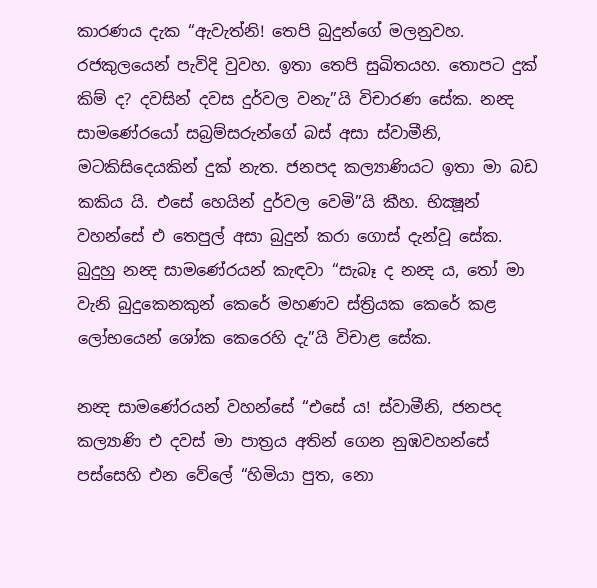කාරණය දැක “ඇවැත්නි! තෙපි බුදුන්ගේ මලනුවහ. රජකුලයෙන් පැවිදි වුවහ. ඉතා තෙපි සුඛිතයහ. තොපට දුක් කිම් ද? දවසින් දවස දුර්වල වනැ”යි විචාරණ සේක. නන්‍ද සාමණේරයෝ සබ්‍රම්සරුන්ගේ බස් අසා ස්වාමීනි, මටකිසිදෙයකින් දුක් නැත. ජනපද කල්‍යාණියට ඉතා මා බඩ කකිය යි. එසේ හෙයින් දුර්වල වෙමි”යි කීහ. භික්‍ෂූන් වහන්සේ එ තෙපුල් අසා බුදුන් කරා ගොස් දැන්වූ සේක. බුදුහු නන්‍ද සාමණේරයන් කැඳවා “සැබෑ ද නන්‍ද ය, තෝ මා වැනි බුදුකෙනකුන් කෙරේ මහණව ස්ත්‍රියක කෙරේ කළ ලෝභයෙන් ශෝක කෙරෙහි දැ”යි විචාළ සේක.

නන්‍ද සාමණේරයන් වහන්සේ “එසේ ය! ස්වාමීනි, ජනපද කල්‍යාණි එ දවස් මා පාත්‍රය අතින් ගෙන නුඹවහන්සේ පස්සෙහි එන වේලේ “හිමියා පුත, නො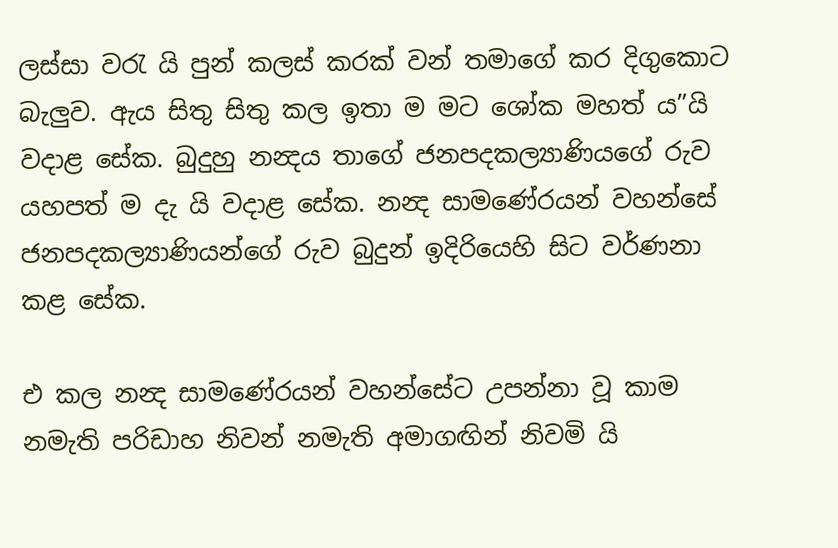ලස්සා වරැ යි පුන් කලස් කරක් වන් තමාගේ කර දිගුකොට බැලුව. ඇය සිතු සිතු කල ඉතා ම මට ශෝක මහත් ය”යි වදාළ සේක. බුදුහු නන්‍දය තාගේ ජනපදකල්‍යාණියගේ රුව යහපත් ම දැ යි වදාළ සේක. නන්‍ද සාමණේරයන් වහන්සේ ජනපදකල්‍යාණියන්ගේ රුව බුදුන් ඉදිරියෙහි සිට වර්ණනා කළ සේක.

එ කල නන්‍ද සාමණේරයන් වහන්සේට උපන්නා වූ කාම නමැති පරිඩාහ නිවන් නමැති අමාගඟින් නිවමි යි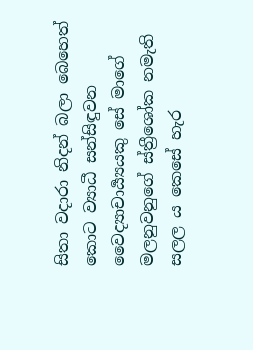සිතා වදාරා නිදන් බලා බෙහෙත් කොට ව්‍යාධී සන්සිඳුවන වෛද්‍යාචාර්‍ය්‍යයකු සේ මාගේ මලනුවනුගේ ස්ත්‍රීශෝක නමැති සලල ය කෙසේ හැර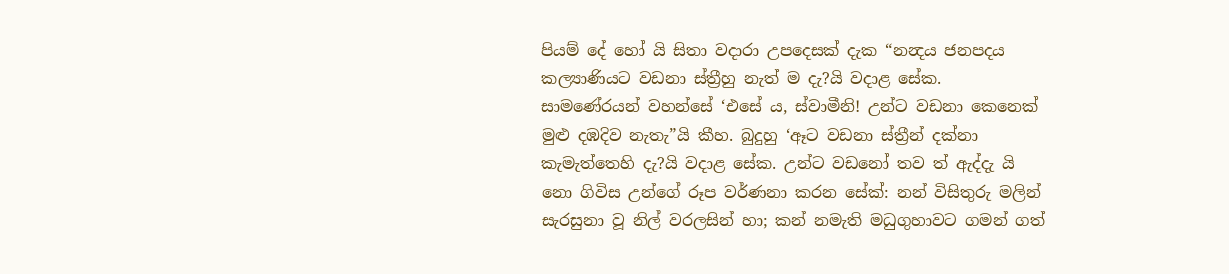පියම් දේ හෝ යි සිතා වදාරා උපදෙසක් දැක “නන්‍දය ජනපදය කල්‍යාණියට වඩනා ස්ත්‍රීහු නැත් ම දැ?යි වදාළ සේක. සාමණේරයන් වහන්සේ ‘එසේ ය, ස්වාමීනි! උන්ට වඩනා කෙනෙක් මුළු දඹදිව නැතැ”යි කීහ. බුදුහු ‘ඈට වඩනා ස්ත්‍රීන් දක්නා කැමැත්තෙහි දැ?යි වදාළ සේක. උන්ට වඩනෝ තව ත් ඇද්දැ යි නො ගිවිස උන්ගේ රූප වර්ණනා කරන සේක්: නන් විසිතුරු මලින් සැරසුනා වූ නිල් වරලසින් හා; කන් නමැති මධුගුහාවට ගමන් ගත්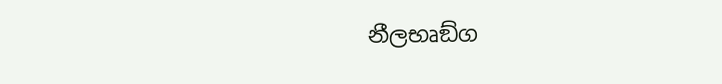නීලභෘඞ්ග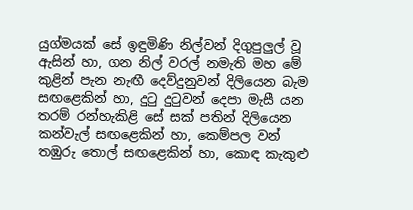යුග්මයක් සේ ඉඳුමිණි නිල්වන් දිගුපුලුල් වූ ඇසින් හා, ගන නිල් වරල් නමැති මහ මේ කුළින් පැන නැඟී දෙව්දුනුවන් දිලියෙන බැම සඟළෙකින් හා, දුටු දුටුවන් දෙපා මැසී යන තරම් රන්හැකිළි සේ සක් පතින් දිලියෙන කන්වැල් සඟළෙකින් හා, කෙම්පල වන් තඹුරු තොල් සඟළෙකින් හා, කොඳ කැකුළු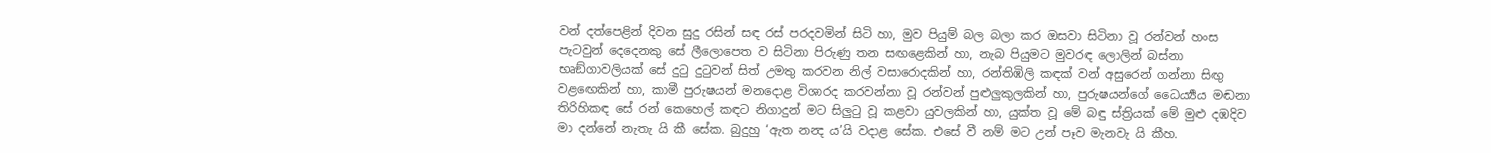වන් දත්පෙළින් දිවන සුදු රසින් සඳ රස් පරදවමින් සිටි හා, මුව පියුම් බල බලා කර ඔසවා සිටිනා වූ රන්වන් හංස පැටවුන් දෙදෙනකු සේ ලීලොපෙත ව සිටිනා පිරුණු තන සඟළෙකින් හා, නැබ පියුමට මුවරඳ ලොලින් බස්නා භෘඞ්ගාවලියක් සේ දුටු දුටුවන් සිත් උමතු කරවන නිල් වසාරොදකින් හා, රන්තිඹිලි කඳක් වන් අසුරෙන් ගන්නා සිඟු වළඟෙකින් හා, කාමී පුරුෂයන් මනදොළ විශාරද කරවන්නා වූ රන්වන් පුළුලුකුලකින් හා, පුරුෂයන්ගේ ධෛර්‍ය්‍යය මඬනා තිරිහිකඳ සේ රන් කෙහෙල් කඳට නිගාදුන් මට සිලුටු වූ කළවා යුවලකින් හා, යුක්ත වූ මේ බඳු ස්ත්‍රියක් මේ මුළු දඹදිව මා දන්නේ නැතැ යි කී සේක. බුදුහු ‘ඇත නන්‍ද ය’යි වදාළ සේක. එසේ වී නම් මට උන් පෑව මැනවැ යි කීහ.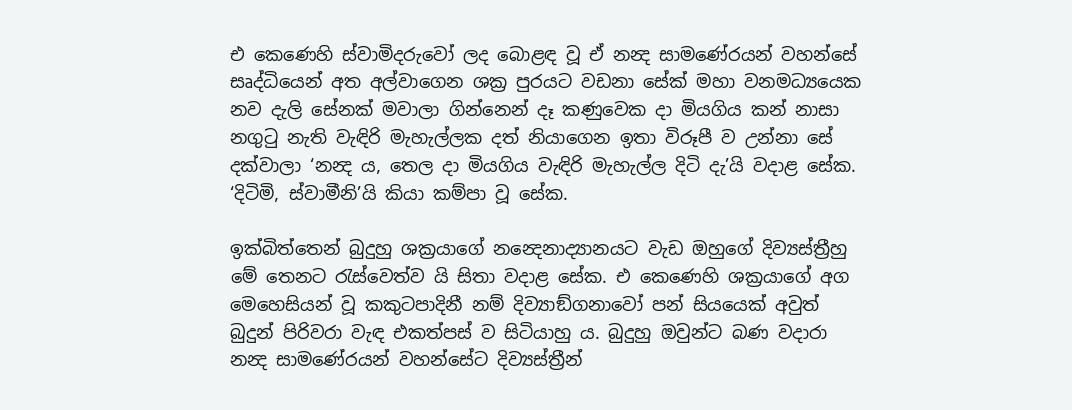එ කෙණෙහි ස්වාමිදරුවෝ ලද බොළඳ වූ ඒ නන්‍ද සාමණේරයන් වහන්සේ සෘද්ධියෙන් අත අල්වාගෙන ශක්‍ර පුරයට වඩනා සේක් මහා වනමධ්‍යයෙක නව දැලි සේනක් මවාලා ගින්නෙන් දෑ කණුවෙක දා මියගිය කන් නාසා නගුටු නැති වැඳිරි මැහැල්ලක දත් නියාගෙන ඉතා විරූපී ව උන්නා සේ දක්වාලා ‘නන්‍ද ය, තෙල දා මියගිය වැඳිරි මැහැල්ල දිටි දැ’යි වදාළ සේක. ‘දිටිමි, ස්වාමීනි’යි කියා කම්පා වූ සේක.

ඉක්බිත්තෙන් බුදුහු ශක්‍රයාගේ නන්‍දෙනාද්‍යානයට වැඩ ඔහුගේ දිව්‍යස්ත්‍රීහු මේ තෙනට රැස්වෙත්ව යි සිතා වදාළ සේක. එ කෙණෙහි ශක්‍රයාගේ අග මෙහෙසියන් වූ කකුටපාදිනී නම් දිව්‍යාඞ්ගනාවෝ පන් සියයෙක් අවුත් බුදුන් පිරිවරා වැඳ එකත්පස් ව සිටියාහු ය. බුදුහු ඔවුන්ට බණ වදාරා නන්‍ද සාමණේරයන් වහන්සේට දිව්‍යස්ත්‍රීන්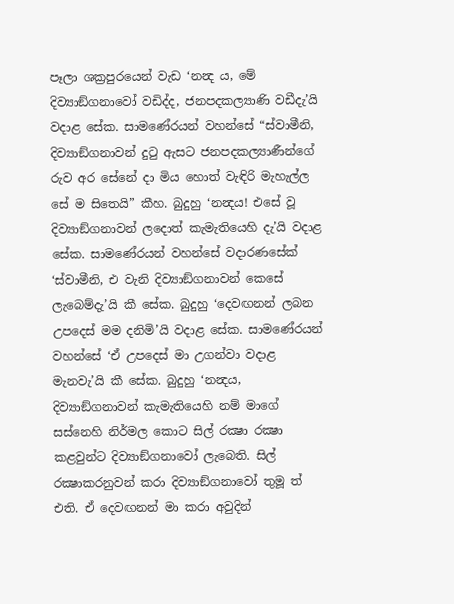පෑලා ශක්‍රපුරයෙන් වැඩ ‘නන්‍ද ය, මේ දිව්‍යාඞ්ගනාවෝ වඩිද්ද, ජනපදකල්‍යාණි වඩීදැ’යි වදාළ සේක. සාමණේරයන් වහන්සේ “ස්වාමීනි, දිව්‍යාඞ්ගනාවන් දුටු ඇසට ජනපදකල්‍යාණීන්ගේ රුව අර සේනේ දා මිය හොත් වැඳිරි මැහැල්ල සේ ම සිතෙයි” කීහ. බුදුහු ‘නන්‍දය! එසේ වූ දිව්‍යාඞ්ගනාවන් ලදොත් කැමැතියෙහි දැ’යි වදාළ සේක. සාමණේරයන් වහන්සේ වදාරණසේක් ‘ස්වාමීනි, එ වැනි දිව්‍යාඞ්ගනාවන් කෙසේ ලැබෙම්දැ’යි කී සේක. බුදුහු ‘දෙවඟනන් ලබන උපදෙස් මම දනිමි’යි වදාළ සේක. සාමණේරයන් වහන්සේ ‘ඒ උපදෙස් මා උගන්වා වදාළ මැනවැ’යි කී සේක. බුදුහු ‘නන්‍දය, දිව්‍යාඞ්ගනාවන් කැමැතියෙහි නම් මාගේ සස්නෙහි නිර්මල කොට සිල් රක්‍ෂා රක්‍ෂා කළවුන්ට දිව්‍යාඞ්ගනාවෝ ලැබෙති. සිල් රක්‍ෂාකරනුවන් කරා දිව්‍යාඞ්ගනාවෝ තුමූ ත් එති. ඒ දෙවඟනන් මා කරා අවුදින්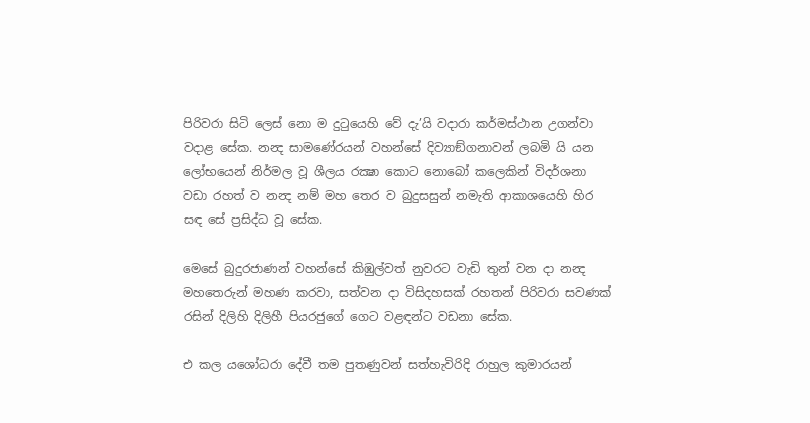පිරිවරා සිටි ලෙස් නො ම දුටුයෙහි වේ දැ’යි වදාරා කර්මස්ථාන උගන්වා වදාළ සේක. නන්‍ද සාමණේරයන් වහන්සේ දිව්‍යාඞ්ගනාවන් ලබමි යි යන ලෝභයෙන් නිර්මල වූ ශීලය රක්‍ෂා කොට නොබෝ කලෙකින් විදර්ශනා වඩා රහත් ව නන්‍ද නම් මහ තෙර ව බුදුසසුන් නමැති ආකාශයෙහි හිර සඳ සේ ප්‍රසිද්ධ වූ සේක.

මෙසේ බුදුරජාණන් වහන්සේ කිඹුල්වත් නුවරට වැඩි තුන් වන දා නන්‍ද මහතෙරුන් මහණ කරවා, සත්වන දා විසිදහසක් රහතන් පිරිවරා සවණක් රසින් දිලිහි දිලිහී පියරජුගේ ගෙට වළඳන්ට වඩනා සේක.

එ කල යශෝධරා දේවී තම පුතණුවන් සත්හැවිරිදි රාහුල කුමාරයන්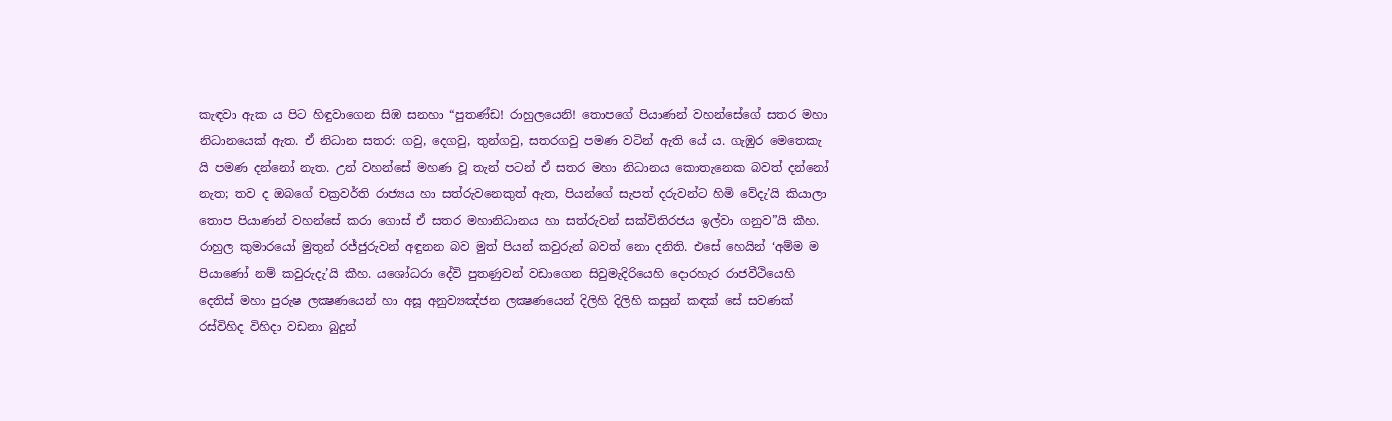කැඳවා ඇක ය පිට හිඳුවාගෙන සිඹ සනහා “පුතණ්ඩ! රාහුලයෙනි! තොපගේ පියාණන් වහන්සේගේ සතර මහා නිධානයෙක් ඇත. ඒ නිධාන සතර: ගවු, දෙගවු, තුන්ගවු, සතරගවු පමණ වටින් ඇති යේ ය. ගැඹුර මෙතෙකැ යි පමණ දන්නෝ නැත. උන් වහන්සේ මහණ වූ තැන් පටන් ඒ සතර මහා නිධානය කොතැනෙක බවත් දන්නෝ නැත; තව ද ඔබගේ චක්‍රවර්ති රාජ්‍යය හා සත්රුවනෙකුත් ඇත, පියන්ගේ සැපත් දරුවන්ට හිමි වේදැ’යි කියාලා තොප පියාණන් වහන්සේ කරා ගොස් ඒ සතර මහානිධානය හා සත්රුවන් සක්විතිරජය ඉල්වා ගනුව”යි කීහ. රාහුල කුමාරයෝ මුතුන් රජ්ජුරුවන් අඳුනන බව මුත් පියන් කවුරුන් බවත් නො දනිති. එසේ හෙයින් ‘අම්ම ම පියාණෝ නම් කවුරුදැ’යි කීහ. යශෝධරා දේවි පුතණුවන් වඩාගෙන සිවුමැදිරියෙහි දොරහැර රාජවීථියෙහි දෙතිස් මහා පුරුෂ ලක්‍ෂණයෙන් හා අසූ අනුව්‍යඤ්ජන ලක්‍ෂණයෙන් දිලිහි දිලිහි කසුන් කඳක් සේ සවණක් රස්විහිද විහිදා වඩනා බුදුන්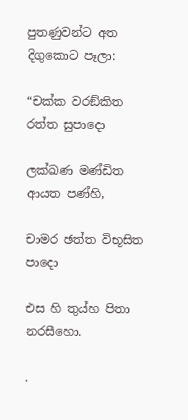පුතණුවන්ට අත දිගුකොට පෑලා:

“චක්ක වරඞ්කිත රත්ත සුපාදො

ලක්ඛණ මණ්ඩිත ආයත පණ්හි,

චාමර ඡත්ත විභූසිත පාදො

එස හි තුය්හ පිතා නරසීහො.

.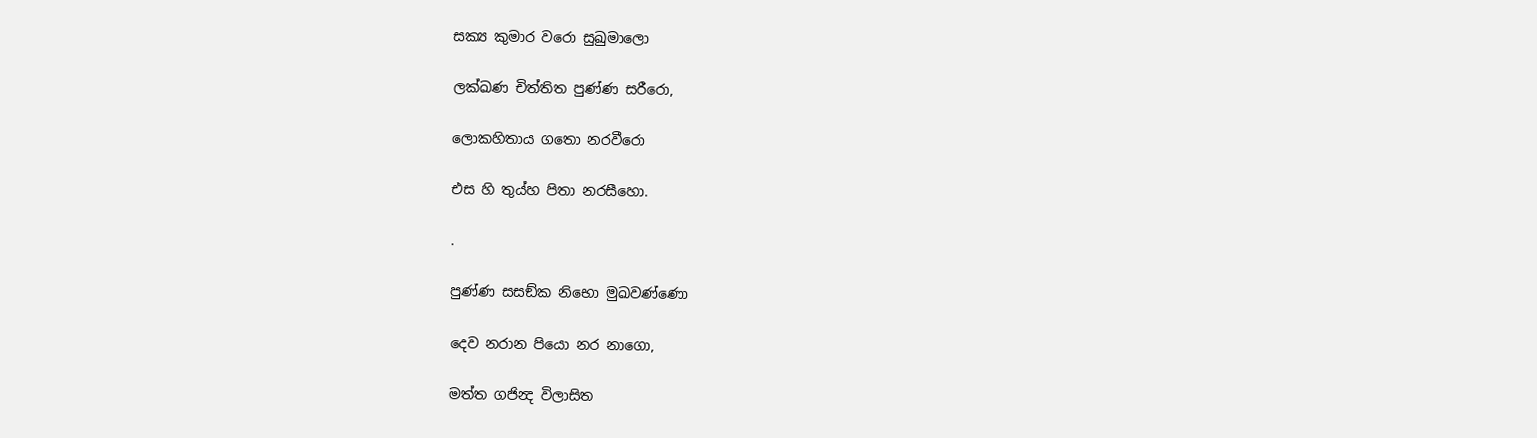සක්‍ය කුමාර වරො සුඛුමාලො

ලක්ඛණ චිත්තිත පුණ්ණ සරීරො,

ලොකහිතාය ගතො නරවීරො

එස හි තුය්හ පිතා නරසීහො.

.

පුණ්ණ සසඞ්ක නිභො මුඛවණ්ණො

දෙව නරාන පියො නර නාගො,

මත්ත ගජින්‍ද විලාසිත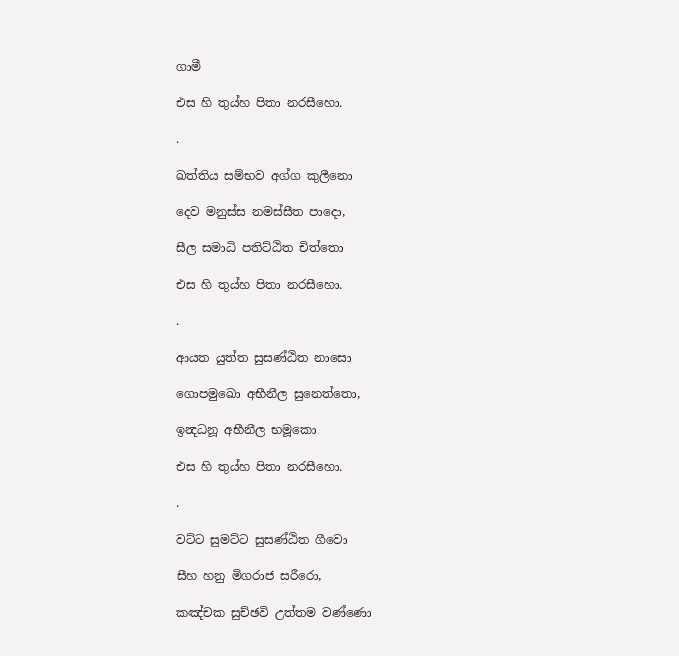ගාමී

එස හි තුය්හ පිතා නරසීහො.

.

ඛත්තිය සම්භව අග්ග කුලීනො

දෙව මනුස්ස නමස්සීත පාදො,

සීල සමාධි පතිට්ඨිත චිත්තො

එස හි තුය්හ පිතා නරසීහො.

.

ආයත යුත්ත සුසණ්ඨිත නාසො

ගොපමුඛො අභීනීල සුනෙත්තො,

ඉන්‍දධනූ අභීනීල භමූකො

එස හි තුය්හ පිතා නරසීහො.

.

වට්ට සුමට්ට සුසණ්ඨිත ගීවො

සීහ හනු මිගරාජ සරීරො,

කඤ්චක සුච්ඡවි උත්තම වණ්ණො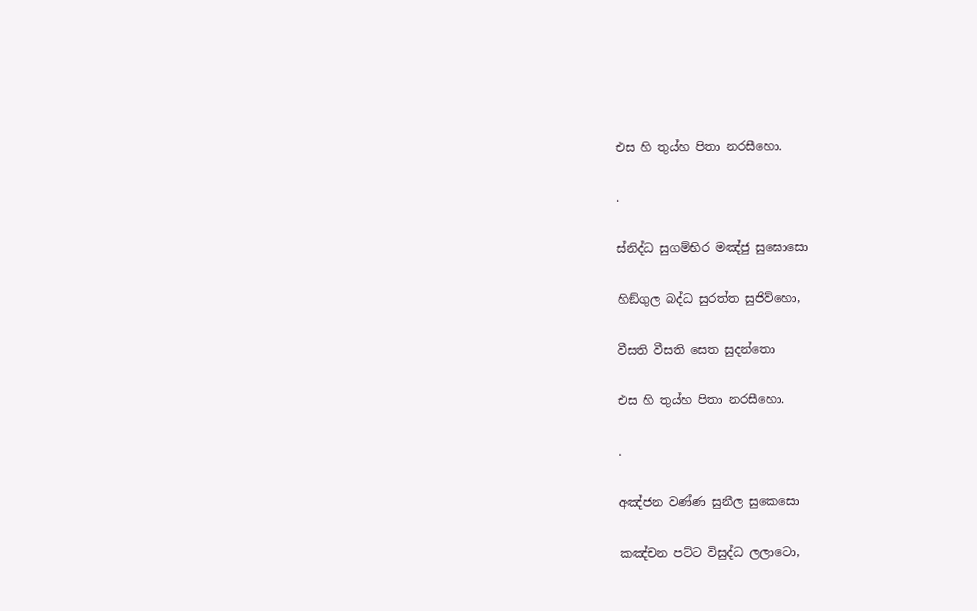එස හි තුය්හ පිතා නරසීහො.

.

ස්නිද්ධ සුගම්භිර මඤ්ජු සුඝොසො

හිඞ්ගුල බද්ධ සුරත්ත සුජිව්හො,

වීසති වීසති සෙත සුදන්තො

එස හි තුය්හ පිතා නරසීහො.

.

අඤ්ජන වණ්ණ සුනීල සුකෙසො

කඤ්චන පට්ට විසුද්ධ ලලාටො,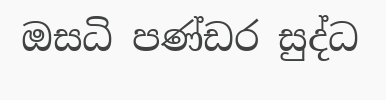ඔසධි පණ්ඩර සුද්ධ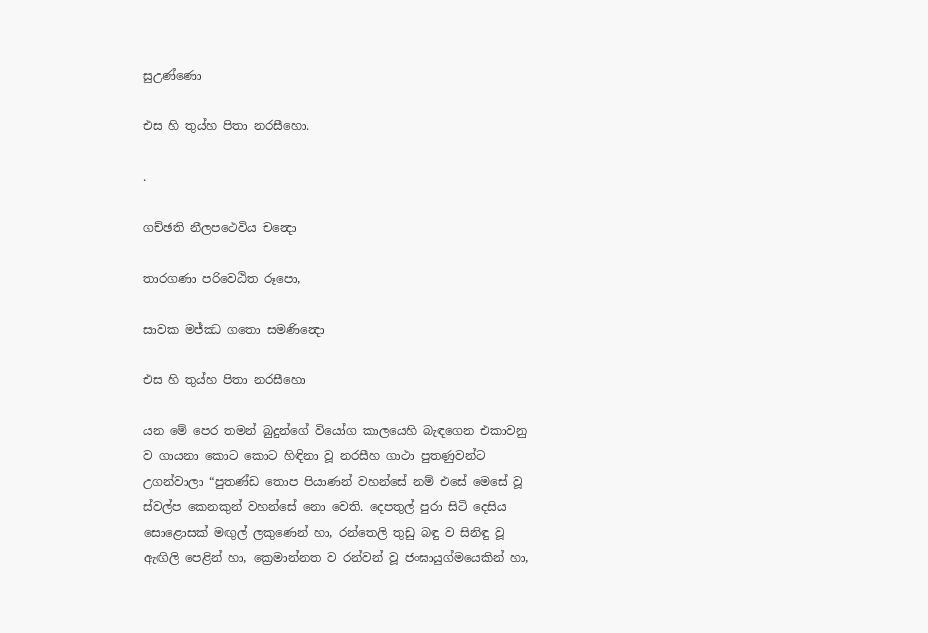සුඋණ්ණො

එස හි තුය්හ පිතා නරසීහො.

.

ගච්ඡති නීලපථෙවිය චන්‍දො

තාරගණා පරිවෙඨිත රූපො,

සාවක මජ්ඣ ගතො සමණින්‍දො

එස හි තුය්හ පිතා නරසීහො

යන මේ පෙර තමන් බුදුන්ගේ වියෝග කාලයෙහි බැඳගෙන එකාවනු ව ගායනා කොට කොට හිඳිනා වූ නරසීහ ගාථා පුතණුවන්ට උගන්වාලා “පුතණ්ඩ තොප පියාණන් වහන්සේ නම් එසේ මෙසේ වූ ස්වල්ප කෙනකුන් වහන්සේ නො වෙති. දෙපතුල් පුරා සිටි දෙසිය සොළොසක් මඟුල් ලකුණෙන් හා, රන්තෙලි තුඩු බඳු ව සිනිඳු වූ ඇඟිලි පෙළින් හා, ක්‍රෙමාන්නත ව රන්වන් වූ ජංඝායුග්මයෙකින් හා,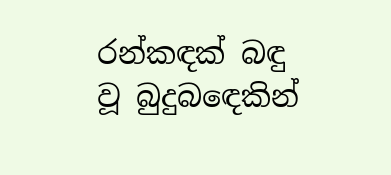රන්කඳක් බඳු වූ බුදුබඳෙකින්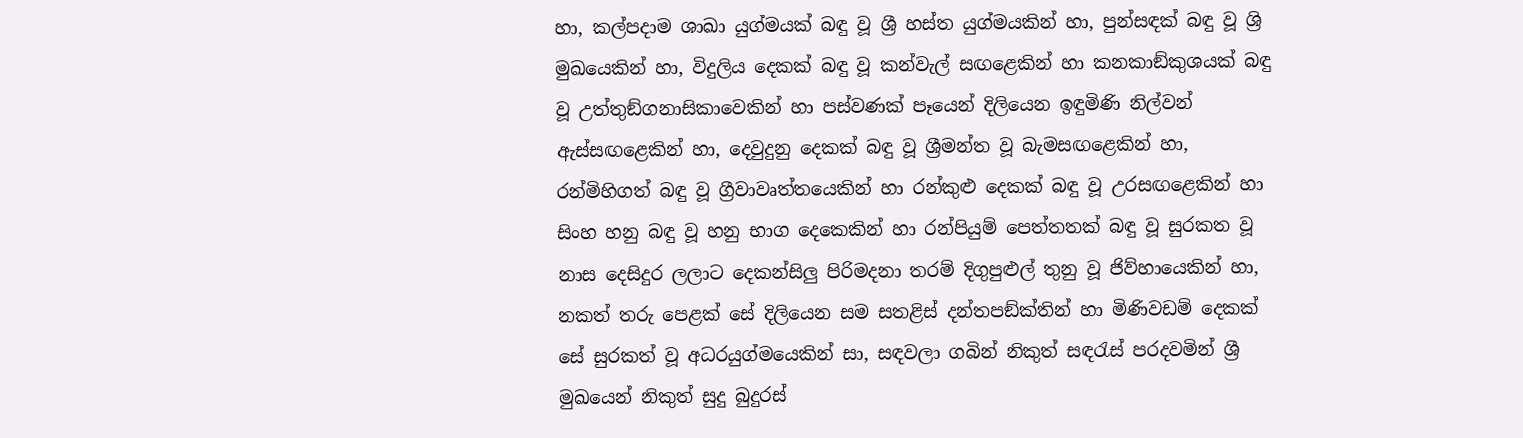හා, කල්පදාම ශාඛා යුග්මයක් බඳු වූ ශ්‍රී හස්ත යුග්මයකින් හා, පුන්සඳක් බඳු වූ ශ්‍රි මුඛයෙකින් හා, විදුලිය දෙකක් බඳු වූ කන්වැල් සඟළෙකින් හා කනකාඞ්කුශයක් බඳු වූ උත්තුඞ්ගනාසිකාවෙකින් හා පස්වණක් පෑයෙන් දිලියෙන ඉඳුමිණි නිල්වන් ඇස්සඟළෙකින් හා, දෙවුදුනු දෙකක් බඳු වූ ශ්‍රීමන්ත වූ බැමසඟළෙකින් හා, රන්මිහිගත් බඳු වූ ග්‍රීවාවෘත්තයෙකින් හා රන්කුළු දෙකක් බඳු වූ උරසඟළෙකින් හා සිංහ හනු බඳු වූ හනු භාග දෙකෙකින් හා රන්පියුම් පෙත්තතක් බඳු වූ සුරකත වූ නාස දෙසිදුර ලලාට දෙකන්සිලු පිරිමදනා තරම් දිගුපුළුල් තුනු වූ ජිව්හායෙකින් හා, නකත් තරු පෙළක් සේ දිලියෙන සම සතළිස් දන්තපඞ්ක්තින් හා මිණිවඩම් දෙකක් සේ සුරකත් වූ අධරයුග්මයෙකින් සා, සඳවලා ගබින් නිකුත් සඳරැස් පරදවමින් ශ්‍රී මුඛයෙන් නිකුත් සුදු බුදුරස්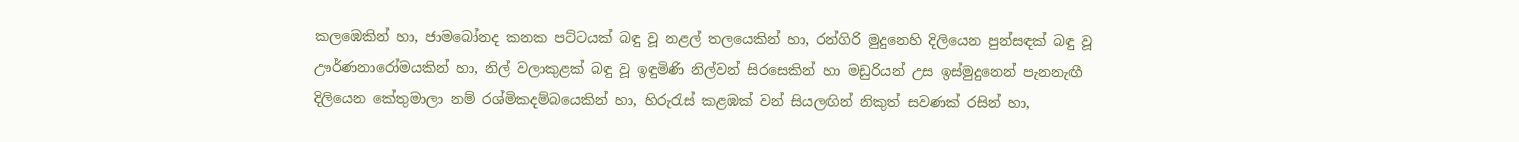කලඹෙකින් හා, ජාමබෝනද කනක පට්ටයක් බඳු වූ නළල් තලයෙකින් හා, රන්ගිරි මුදුනෙහි දිලියෙන පුන්සඳක් බඳු වූ ඌර්ණනාරෝමයකින් හා, නිල් වලාකුළක් බඳු වූ ඉඳුමිණි නිල්වන් සිරසෙකින් හා මඩුරියන් උස ඉස්මුදුනෙන් පැනනැඟී දිලියෙන කේතුමාලා නම් රශ්මිකදම්බයෙකින් හා, හිරුරැස් කළඹක් වන් සියලඟින් නිකුත් සවණක් රසින් හා,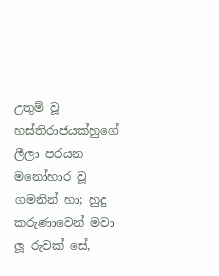උතුම් වූ හස්තිරාජයක්හුගේ ලීලා පරයන මනෝහාර වූ ගමනින් හා; හුදු කරුණාවෙන් මවා ලූ රුවක් සේ,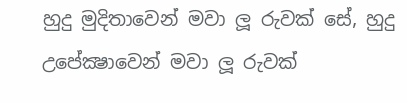හුදු මුදිතාවෙන් මවා ලූ රුවක් සේ, හුදු උපේක්‍ෂාවෙන් මවා ලූ රුවක්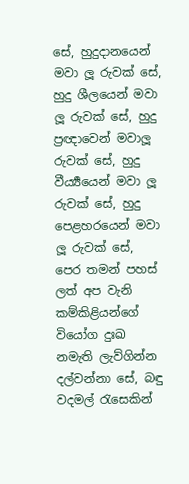සේ, හුදුදානයෙන් මවා ලූ රුවක් සේ, හුදු ශීලයෙන් මවා ලූ රුවක් සේ, හුදු ප්‍රඥාවෙන් මවාලූ රුවක් සේ, හුදු වීර්‍ය්‍යයෙන් මවා ලූ රුවක් සේ, හුදු පෙළහරයෙන් මවා ලූ රුවක් සේ, පෙර තමන් පහස් ලත් අප වැනි කම්කිළියන්ගේ වියෝග දුඃඛ නමැති ලැව්ගින්න දල්වන්නා සේ, බඳු වදමල් රැසෙකින්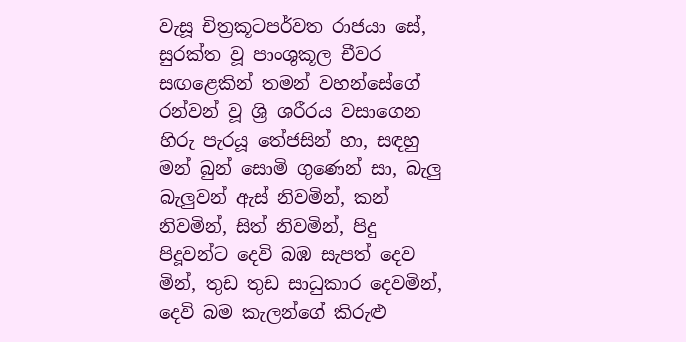වැසූ චිත්‍රකූටපර්වත රාජයා සේ, සුරක්ත වූ පාංශුකූල චීවර සඟළෙකින් තමන් වහන්සේගේ රන්වන් වූ ශ්‍රි ශරීරය වසාගෙන හිරු පැරයූ තේජසින් හා, සඳහු මන් බුන් සොමි ගුණෙන් සා, බැලු බැලුවන් ඇස් නිවමින්, කන් නිවමින්, සිත් නිවමින්, පිදු පිදූවන්ට දෙවි බඹ සැපත් දෙව මින්, තුඩ තුඩ සාධුකාර දෙවමින්, දෙවි බම කැලන්ගේ කිරුළු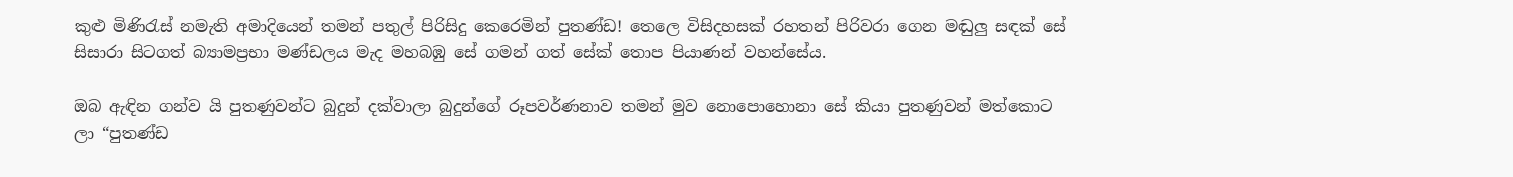කුළු මිණිරැස් නමැති අමාදියෙන් තමන් පතුල් පිරිසිදු කෙරෙමින් පුතණ්ඩ! තෙලෙ විසිදහසක් රහතන් පිරිවරා ගෙන මඬුලු සඳක් සේ සිසාරා සිටගත් බ්‍යාමප්‍රභා මණ්ඩලය මැද මහබඹු සේ ගමන් ගත් සේක් තොප පියාණන් වහන්සේය.

ඔබ ඇඳින ගන්ව යි පුතණුවන්ට බුදුන් දක්වාලා බුදුන්ගේ රූපවර්ණනාව තමන් මුව නොපොහොනා සේ කියා පුතණුවන් මත්කොට ලා “පුතණ්ඩ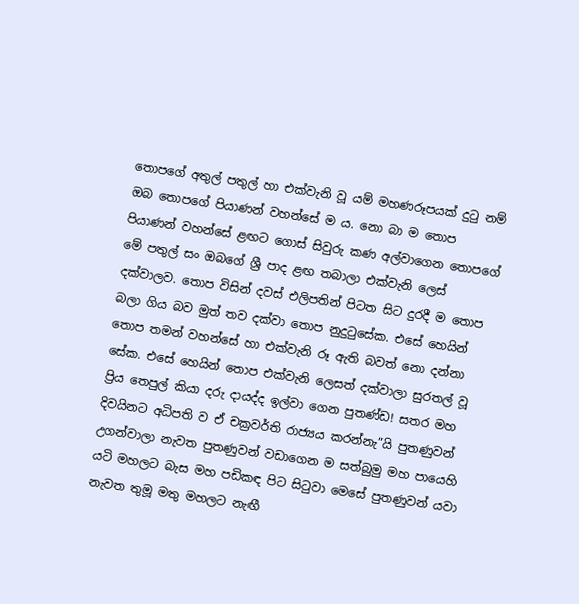තොපගේ අතුල් පතුල් හා එක්වැනි වූ යම් මහණරූපයක් දුටු නම් ඔබ තොපගේ පියාණන් වහන්සේ ම ය. නො බා ම තොප පියාණන් වහන්සේ ළඟට ගොස් සිවුරු කණ අල්වාගෙන තොපගේ මේ පතුල් සං ඔබගේ ශ්‍රී පාද ළඟ තබාලා එක්වැනි ලෙස් දක්වාලව. තොප විසින් දවස් එලිපතින් පිටත සිට දුරදී ම තොප බලා ගිය බව මුත් තව දක්වා තොප නුදුටුසේක. එසේ හෙයින් තොප තමන් වහන්සේ හා එක්වැනි රූ ඇති බවත් නො දන්නා සේක. එසේ හෙයින් තොප එක්වැනි ලෙසත් දක්වාලා සුරතල් වූ ප්‍රිය තෙපුල් කියා දරු දායද්ද ඉල්වා ගෙන පුතණ්ඩ! සතර මහ දිවයිනට අධිපති ව ඒ චක්‍රවර්ති රාජ්‍යය කරන්නැ”යි පුතණුවන් උගන්වාලා නැවත පුතණුවන් වඩාගෙන ම සත්බුමු මහ පායෙහි යටි මහලට බැස මහ පඩිකඳ පිට සිටුවා මෙසේ පුතණුවන් යවා නැවත තුමූ මතු මහලට නැඟී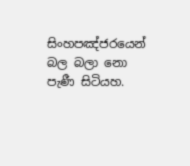සිංහපඤ්ජරයෙන් බල බලා නො පැණී සිටියහ.